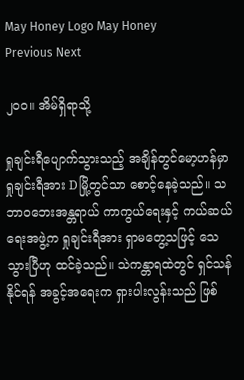May Honey Logo May Honey
Previous Next

၂၀၀။ အိမ်ရှိရာသို့

ရှုချင်းရီပျောက်သွားသည့် အချိန်တွင်မော့ဟန်မှာ ရှုချင်းရီအား Dမြို့တွင်သာ စောင့်နေခဲ့သည်။ သဘာဝဘေးအန္တရာယ် ကာကွယ်ရေးနှင့် ကယ်ဆယ်ရေးအဖွဲ့က ရှုချင်းရီအား ရှာမတွေ့သဖြင့် သေသွားပြီဟု ထင်ခဲ့သည်။ သဲကန္တာရထဲတွင် ရှင်သန်နိုင်ရန် အခွင့်အရေးက ရှားပါးလွန်းသည် ဖြစ်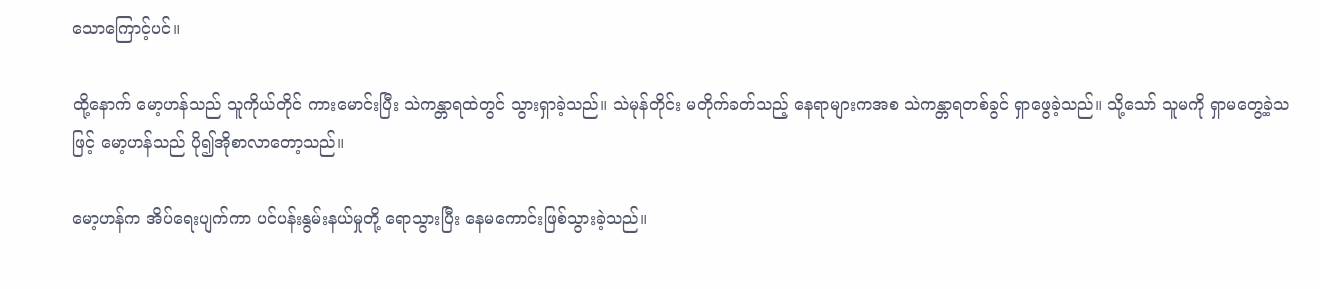သောကြောင့်ပင်။

ထို့နောက် မော့ဟန်သည် သူကိုယ်တိုင် ကားမောင်းပြီး သဲကန္တာရထဲတွင် သွားရှာခဲ့သည်။ သဲမုန်တိုင်း မတိုက်ခတ်သည့် နေရာများကအစ သဲကန္တာရတစ်ခွင် ရှာဖွေခဲ့သည်။ သို့သော် သူမကို ရှာမတွေ့ခဲ့သဖြင့် မော့ဟန်သည် ပို၍အိုစာလာတော့သည်။

မော့ဟန်က အိပ်ရေးပျက်ကာ ပင်ပန်းနွမ်းနယ်မှုတို့ ရောသွားပြီး နေမကောင်းဖြစ်သွားခဲ့သည်။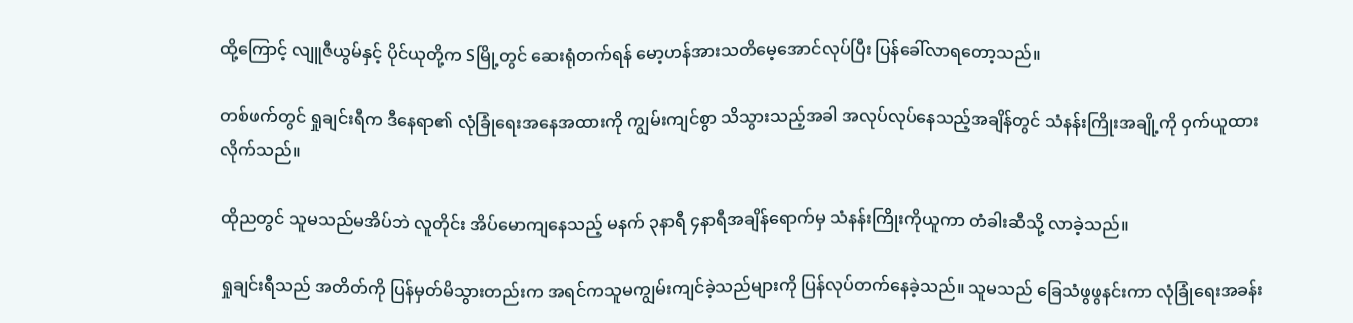ထို့ကြောင့် လျူဇီယွမ်နှင့် ပိုင်ယုတို့က Sမြို့တွင် ဆေးရုံတက်ရန် မော့ဟန်အားသတိမေ့အောင်လုပ်ပြီး ပြန်ခေါ်လာရတော့သည်။

တစ်ဖက်တွင် ရှုချင်းရီက ဒီနေရာ၏ လုံခြုံရေးအနေအထားကို ကျွမ်းကျင်စွာ သိသွားသည့်အခါ အလုပ်လုပ်နေသည့်အချိန်တွင် သံနန်းကြိုးအချို့ကို ဝှက်ယူထားလိုက်သည်။

ထိုညတွင် သူမသည်မအိပ်ဘဲ လူတိုင်း အိပ်မောကျနေသည့် မနက် ၃နာရီ ၄နာရီအချိန်ရောက်မှ သံနန်းကြိုးကိုယူကာ တံခါးဆီသို့ လာခဲ့သည်။

ရှုချင်းရီသည် အတိတ်ကို ပြန်မှတ်မိသွားတည်းက အရင်ကသူမကျွမ်းကျင်ခဲ့သည်များကို ပြန်လုပ်တက်နေခဲ့သည်။ သူမသည် ခြေသံဖွဖွနင်းကာ လုံခြုံရေးအခန်း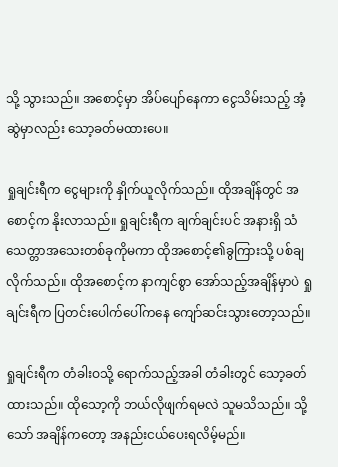သို့ သွားသည်။ အစောင့်မှာ အိပ်ပျော်နေကာ ငွေသိမ်းသည့် အံ့ဆွဲမှာလည်း သော့ခတ်မထားပေ။

ရှုချင်းရီက ငွေများကို နှိုက်ယူလိုက်သည်။ ထိုအချိန်တွင် အစောင့်က နိုးလာသည်။ ရှုချင်းရီက ချက်ချင်းပင် အနားရှိ သံသေတ္တာအသေးတစ်ခုကိုမကာ ထိုအစောင့်၏ခွကြားသို့ ပစ်ချလိုက်သည်။ ထိုအစောင့်က နာကျင်စွာ အော်သည့်အချိန်မှာပဲ ရှုချင်းရီက ပြတင်းပေါက်ပေါ်ကနေ ကျော်ဆင်းသွားတော့သည်။

ရှုချင်းရီက တံခါးဝသို့ ရောက်သည့်အခါ တံခါးတွင် သော့ခတ်ထားသည်။ ထိုသော့ကို ဘယ်လိုဖျက်ရမလဲ သူမသိသည်။ သို့သော် အချိန်ကတော့ အနည်းငယ်ပေးရလိမ့်မည်။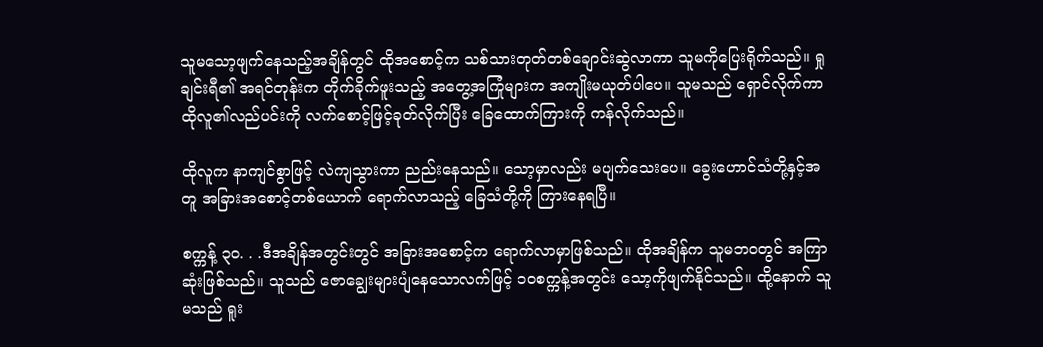သူမသော့ဖျက်နေသည့်အချိန်တွင် ထိုအစောင့်က သစ်သားတုတ်တစ်ချောင်းဆွဲလာကာ သူမကိုပြေးရိုက်သည်။ ရှုချင်းရီ၏ အရင်တုန်းက တိုက်ခိုက်ဖူးသည့် အတွေ့အကြုံများက အကျိုးမယုတ်ပါပေ။ သူမသည် ရှောင်လိုက်ကာ ထိုလူ၏လည်ပင်းကို လက်စောင့်ဖြင့်ခုတ်လိုက်ပြီး ခြေထောက်ကြားကို ကန်လိုက်သည်။

ထိုလူက နာကျင်စွာဖြင့် လဲကျသွားကာ ညည်းနေသည်။ သော့မှာလည်း မပျက်သေးပေ။ ခွေးဟောင်သံတို့နှင့်အတူ အခြားအစောင့်တစ်ယောက် ရောက်လာသည့် ခြေသံတို့ကို ကြားနေရပြီ။

စက္ကန့် ၃၀. . .ဒီအချိန်အတွင်းတွင် အခြားအစောင့်က ရောက်လာမှာဖြစ်သည်။ ထိုအချိန်က သူမဘဝတွင် အကြာဆုံးဖြစ်သည်။ သူသည် ဇောချွေးများပျံနေသောလက်ဖြင့် ၁၀စက္ကန့်အတွင်း သော့ကိုဖျက်နိုင်သည်။ ထို့နောက် သူမသည် ရူး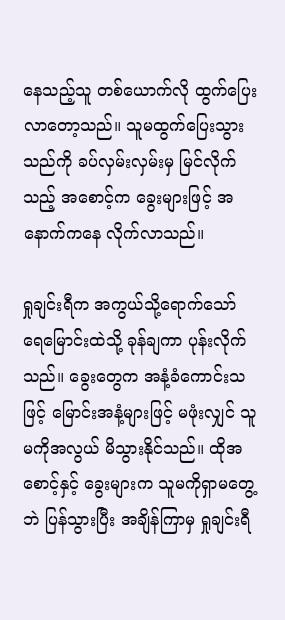နေသည့်သူ တစ်ယောက်လို ထွက်ပြေးလာတော့သည်။ သူမထွက်ပြေးသွားသည်ကို ခပ်လှမ်းလှမ်းမှ မြင်လိုက်သည့် အစောင့်က ခွေးများဖြင့် အနောက်ကနေ လိုက်လာသည်။

ရှုချင်းရီက အကွယ်သို့ရောက်သော် ရေမြောင်းထဲသို့ ခုန်ချကာ ပုန်းလိုက်သည်။ ခွေးတွေက အနံ့ခံကောင်းသဖြင့် မြောင်းအနံ့များဖြင့် မဖုံးလျှင် သူမကိုအလွယ် မိသွားနိုင်သည်။ ထိုအစောင့်နှင့် ခွေးများက သူမကိုရှာမတွေ့ဘဲ ပြန်သွားပြီး အချိန်ကြာမှ ရှုချင်းရီ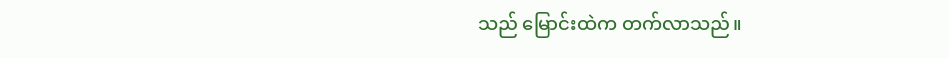သည် မြောင်းထဲက တက်လာသည်။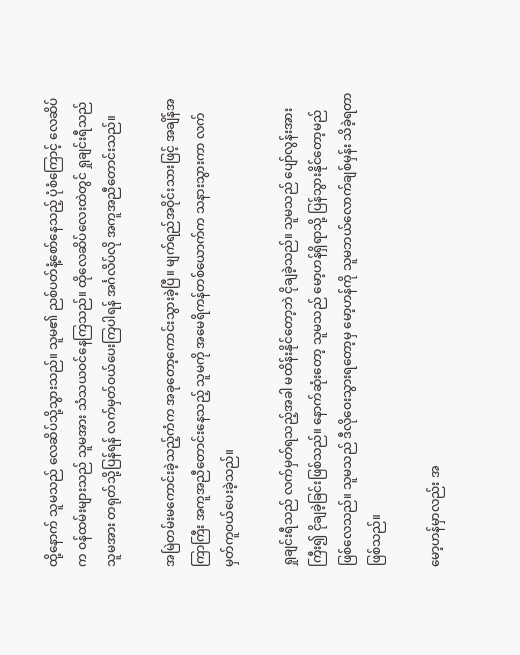ထို့နောက် သူမသည် လေဆိပ်သို့သွားသည်။ သူမ၏ ညစ်ပတ်နံ့စော်နေသည့် ပုံစံကြောင့် လေဆိပ်က ဝန်ထမ်းများသည် သူမအား သံသယဝင်နေကြသည်။ ထိုလေဆိပ်လေးထဲတွင် ရှုချင်းရီသည် သူမအား တရုတ်သို့ပြန်ရန် လက်မှတ်ဝယ်ပေးကြပါရန် အင်္ဂလိပ်လို အကူအညီတောင်းသည်။

အမြဲတမ်းမကောင်းခဲ့သည့်ကံက အခုတော့ကောင်းသွားခဲ့ပြီ။ မျက်ရည်အဝိုင်းသားဖြင့် အချိန်အကြာကြီး အကူအညီတောင်းနေသည့် သူမကို အမေရိကန်တစ်ယောက်က သနားသွားကာ လက်မှတ်ကူဝယ်ပေးခဲ့သည်။

ရှုချင်းရီသည် လက်မှတ်ရသည့်အခါ မထိန်းနိုင်တော့ဘဲ ငိုချခဲ့သည်။ သူမသည် ပျော်လွန်းအားကြီး၍ ငိုချခဲ့ခြင်းဖြစ်သည်။ နောက်ဆုံးတော့ သူမသည် မော့ဟန်ရှိရာသို့ ပြန်သွားနိုင်တော့မည် ဖြစ်လေသည်။ သူမသည် ဒီလိုဝေးသွားရတော့မှ မော့ဟန်ကို သူမဘယ်လောက်ချစ်မှန်း သိခဲ့ရတာ ဖြစ်သည်။

မော့ဟန်မှာလည်း အ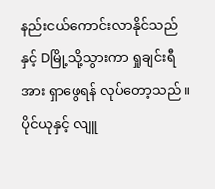နည်းငယ်ကောင်းလာနိုင်သည်နှင့် Dမြို့သို့သွားကာ ရှုချင်းရီအား ရှာဖွေရန် လုပ်တော့သည်။ ပိုင်ယုနှင့် လျူ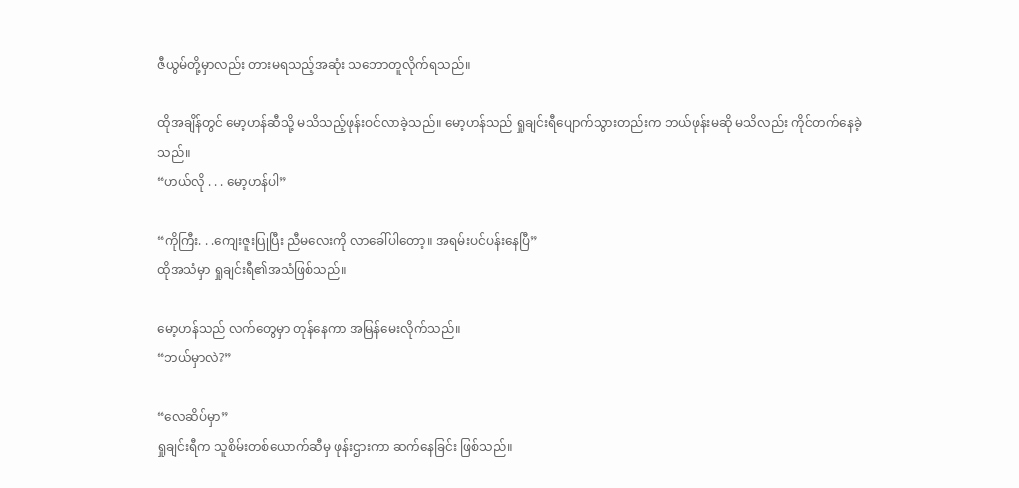ဇီယွမ်တို့မှာလည်း တားမရသည့်အဆုံး သဘောတူလိုက်ရသည်။

ထိုအချိန်တွင် မော့ဟန်ဆီသို့ မသိသည့်ဖုန်းဝင်လာခဲ့သည်။ မော့ဟန်သည် ရှုချင်းရီပျောက်သွားတည်းက ဘယ်ဖုန်းမဆို မသိလည်း ကိုင်တက်နေခဲ့သည်။
“ဟယ်လို . . . မော့ဟန်ပါ”

“ကိုကြီး. . .ကျေးဇူးပြုပြီး ညီမလေးကို လာခေါ်ပါတော့။ အရမ်းပင်ပန်းနေပြီ”
ထိုအသံမှာ ရှုချင်းရီ၏အသံဖြစ်သည်။

မော့ဟန်သည် လက်တွေမှာ တုန်နေကာ အမြန်မေးလိုက်သည်။
“ဘယ်မှာလဲ?”

“လေဆိပ်မှာ”
ရှုချင်းရီက သူစိမ်းတစ်ယောက်ဆီမှ ဖုန်းဌားကာ ဆက်နေခြင်း ဖြစ်သည်။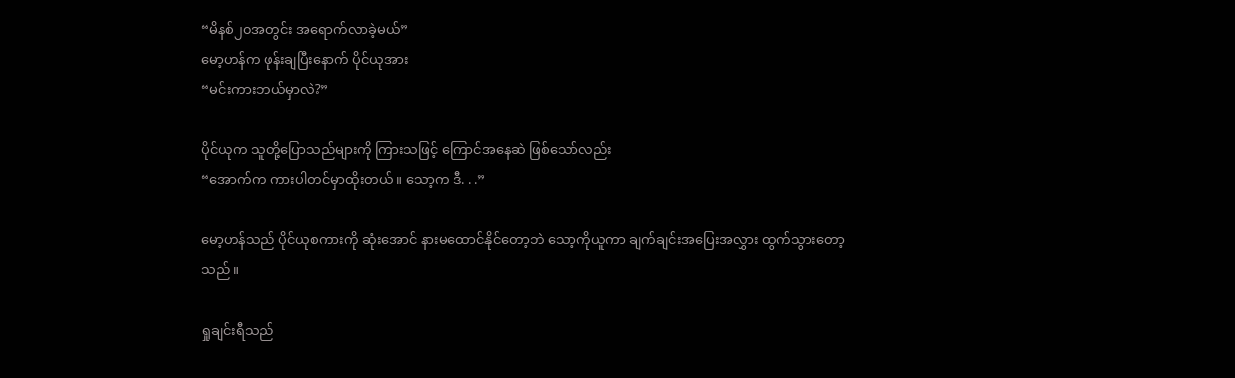“မိနစ်၂၀အတွင်း အရောက်လာခဲ့မယ်”
မော့ဟန်က ဖုန်းချပြီးနောက် ပိုင်ယုအား
“မင်းကားဘယ်မှာလဲ?”

ပိုင်ယုက သူတို့ပြောသည်များကို ကြားသဖြင့် ကြောင်အနေဆဲ ဖြစ်သော်လည်း
“အောက်က ကားပါတင်မှာထိုးတယ်။ သော့က ဒီ. . .”

မော့ဟန်သည် ပိုင်ယုစကားကို ဆုံးအောင် နားမထောင်နိုင်တော့ဘဲ သော့ကိုယူကာ ချက်ချင်းအပြေးအလွှား ထွက်သွားတော့သည်။

ရှုချင်းရီသည်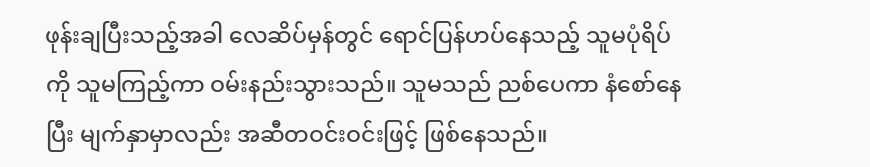ဖုန်းချပြီးသည့်အခါ လေဆိပ်မှန်တွင် ရောင်ပြန်ဟပ်နေသည့် သူမပုံရိပ်ကို သူမကြည့်ကာ ဝမ်းနည်းသွားသည်။ သူမသည် ညစ်ပေကာ နံစော်နေပြီး မျက်နှာမှာလည်း အဆီတဝင်းဝင်းဖြင့် ဖြစ်နေသည်။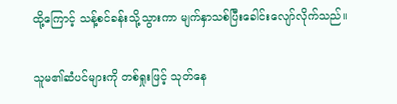ထို့ကြောင့် သန့်စင်ခန်းသို့သွားကာ မျက်နှာသစ်ပြီးခေါင်းလျော်လိုက်သည်။

သူမ၏ဆံပင်များကို တစ်ရှုးဖြင့် သုတ်နေ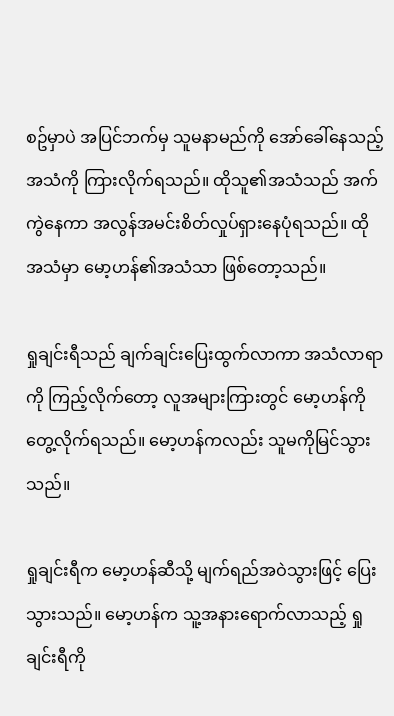စဥ်မှာပဲ အပြင်ဘက်မှ သူမနာမည်ကို အော်ခေါ်နေသည့်အသံကို ကြားလိုက်ရသည်။ ထိုသူ၏အသံသည် အက်ကွဲနေကာ အလွန်အမင်းစိတ်လှုပ်ရှားနေပုံရသည်။ ထိုအသံမှာ မော့ဟန်၏အသံသာ ဖြစ်တော့သည်။

ရှုချင်းရီသည် ချက်ချင်းပြေးထွက်လာကာ အသံလာရာကို ကြည့်လိုက်တော့ လူအများကြားတွင် မော့ဟန်ကို တွေ့လိုက်ရသည်။ မော့ဟန်ကလည်း သူမကိုမြင်သွားသည်။

ရှုချင်းရီက မော့ဟန်ဆီသို့ မျက်ရည်အဝဲသွားဖြင့် ပြေးသွားသည်။ မော့ဟန်က သူ့အနားရောက်လာသည့် ရှုချင်းရီကို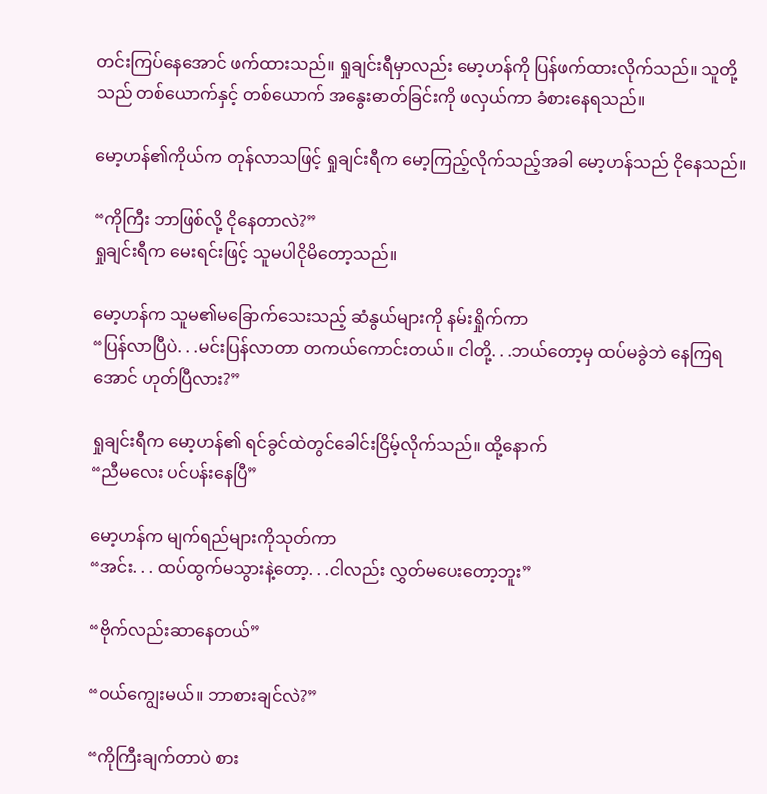တင်းကြပ်နေအောင် ဖက်ထားသည်။ ရှုချင်းရီမှာလည်း မော့ဟန်ကို ပြန်ဖက်ထားလိုက်သည်။ သူတို့သည် တစ်ယောက်နှင့် တစ်ယောက် အနွေးဓာတ်ခြင်းကို ဖလှယ်ကာ ခံစားနေရသည်။

မော့ဟန်၏ကိုယ်က တုန်လာသဖြင့် ရှုချင်းရီက မော့ကြည့်လိုက်သည့်အခါ မော့ဟန်သည် ငိုနေသည်။

“ကိုကြီး ဘာဖြစ်လို့ ငိုနေတာလဲ?”
ရှုချင်းရီက မေးရင်းဖြင့် သူမပါငိုမိတော့သည်။

မော့ဟန်က သူမ၏မခြောက်သေးသည့် ဆံနွယ်များကို နမ်းရှိုက်ကာ
“ပြန်လာပြီပဲ. . .မင်းပြန်လာတာ တကယ်ကောင်းတယ်။ ငါတို့. . .ဘယ်တော့မှ ထပ်မခွဲဘဲ နေကြရအောင် ဟုတ်ပြီလား?”

ရှုချင်းရီက မော့ဟန်၏ ရင်ခွင်ထဲတွင်ခေါင်းငြိမ့်လိုက်သည်။ ထို့နောက်
“ညီမလေး ပင်ပန်းနေပြီ”

မော့ဟန်က မျက်ရည်များကိုသုတ်ကာ
“အင်း. . . ထပ်ထွက်မသွားနဲ့တော့. . .ငါလည်း လွှတ်မပေးတော့ဘူး”

“ဗိုက်လည်းဆာနေတယ်”

“ဝယ်ကျွေးမယ်။ ဘာစားချင်လဲ?”

“ကိုကြီးချက်တာပဲ စား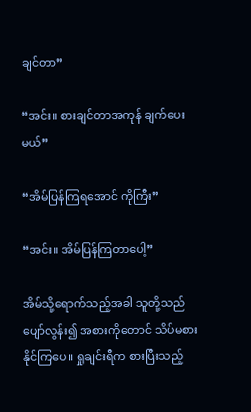ချင်တာ”

“အင်း။ စားချင်တာအကုန် ချက်ပေးမယ်”

“အိမ်ပြန်ကြရအောင် ကိုကြီး”

“အင်း။ အိမ်ပြန်ကြတာပေါ့”

အိမ်သို့ရောက်သည့်အခါ သူတို့သည် ပျော်လွန်း၍ အစားကိုတောင် သိပ်မစားနိုင်ကြပေ။ ရှုချင်းရီက စားပြီးသည့်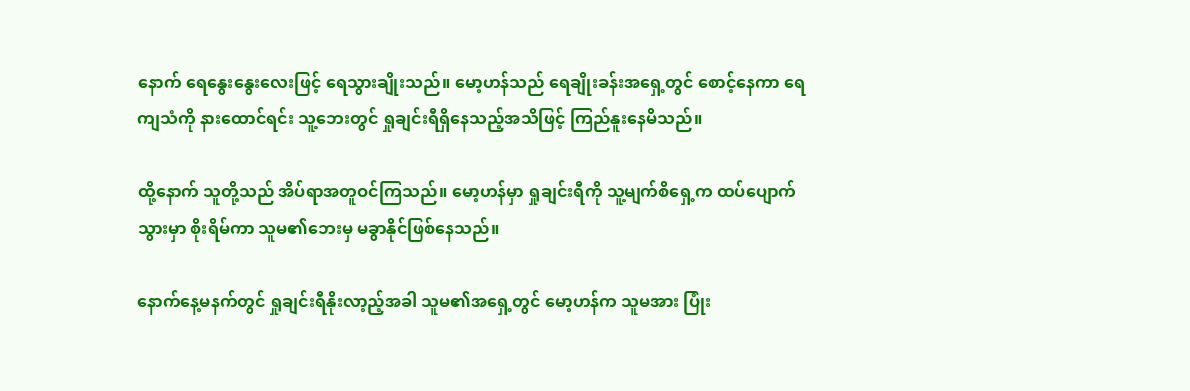နောက် ရေနွေးနွေးလေးဖြင့် ရေသွားချိုးသည်။ မော့ဟန်သည် ရေချိုးခန်းအရှေ့တွင် စောင့်နေကာ ရေကျသံကို နားထောင်ရင်း သူ့ဘေးတွင် ရှုချင်းရီရှိနေသည့်အသိဖြင့် ကြည်နူးနေမိသည်။

ထို့နောက် သူတို့သည် အိပ်ရာအတူဝင်ကြသည်။ မော့ဟန်မှာ ရှုချင်းရီကို သူ့မျက်စိရှေ့က ထပ်ပျောက်သွားမှာ စိုးရိမ်ကာ သူမ၏ဘေးမှ မခွာနိုင်ဖြစ်နေသည်။

နောက်နေ့မနက်တွင် ရှုချင်းရီနိုးလာ့ည့်အခါ သူမ၏အရှေ့တွင် မော့ဟန်က သူမအား ပြုံး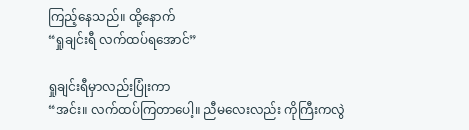ကြည့်နေသည်။ ထို့နောက်
“ရှုချင်းရီ လက်ထပ်ရအောင်”

ရှုချင်းရီမှာလည်းပြုံးကာ
“အင်း။ လက်ထပ်ကြတာပေါ့။ ညီမလေးလည်း ကိုကြီးကလွဲ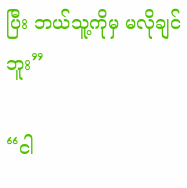ပြီး ဘယ်သူ့ကိုမှ မလိုချင်ဘူး”

“ငါ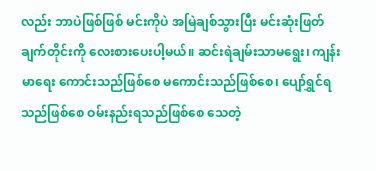လည်း ဘာပဲဖြစ်ဖြစ် မင်းကိုပဲ အမြဲချစ်သွားပြီး မင်းဆုံးဖြတ်ချက်တိုင်းကို လေးစားပေးပါ့မယ်။ ဆင်းရဲချမ်းသာမရွေး၊ ကျန်းမာရေး ကောင်းသည်ဖြစ်စေ မကောင်းသည်ဖြစ်စေ၊ ပျော်ရွှင်ရသည်ဖြစ်စေ ဝမ်းနည်းရသည်ဖြစ်စေ သေတဲ့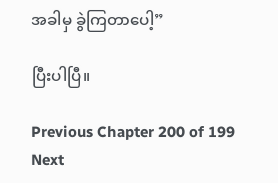အခါမှ ခွဲကြတာပေါ့”

ပြီးပါပြီ။

Previous Chapter 200 of 199 Next